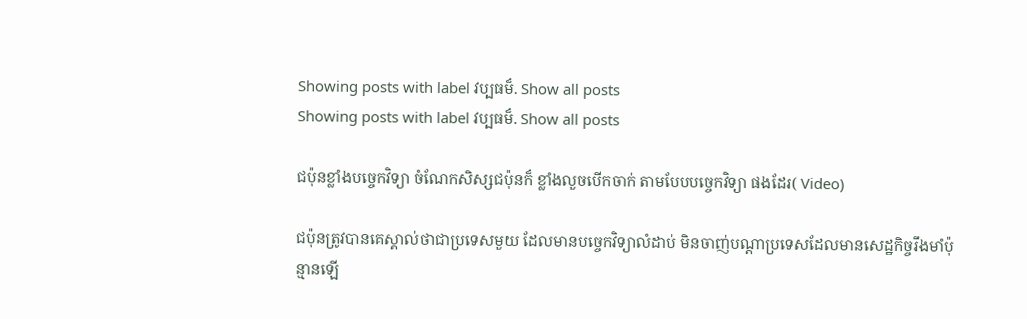Showing posts with label វប្បធម៏. Show all posts
Showing posts with label វប្បធម៏. Show all posts

ជប៉ុនខ្លាំងបច្ចេកវិទ្យា ចំណែកសិស្សជប៉ុនក៏ ខ្លាំងលួចបើកចាក់ តាមបែបបច្ចេកវិទ្យា ផងដែរ( Video)

ជប៉ុនត្រូវបានគេស្គាល់ថាជាប្រទេសមួយ ដែលមានបច្ចេកវិទ្យាលំដាប់ មិនចាញ់បណ្តាប្រទេសដែលមានសេដ្ឋកិច្ចរឹងមាំប៉ុន្មានឡើ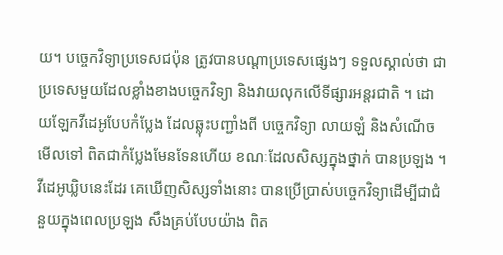យ។ បច្ចេកវិទ្យាប្រទេសជប៉ុន ត្រូវបានបណ្តាប្រទេសផ្សេងៗ ទទួលស្គាល់ថា ជាប្រទេសមួយដែលខ្លាំងខាងបច្ចេកវិទ្យា និងវាយលុកលើទីផ្សារអន្តរជាតិ ។ ដោយឡែកវីដេអូបែបកំប្លែង ដែលឆ្លុះបញ្ជាំងពី បច្ចេកវិទ្យា លាយឡំ និងសំណើច មើលទៅ ពិតជាកំប្លែងមែនទែនហើយ ខណៈដែលសិស្សក្នុងថ្នាក់ បានប្រឡង ។ វីដេអូឃ្លិបនេះដែរ គេឃើញសិស្សទាំងនោះ បានប្រើប្រាស់បច្ចេកវិទ្យាដើម្បីជាជំនួយក្នុងពេលប្រឡង សឹងគ្រប់បែបយ៉ាង ពិត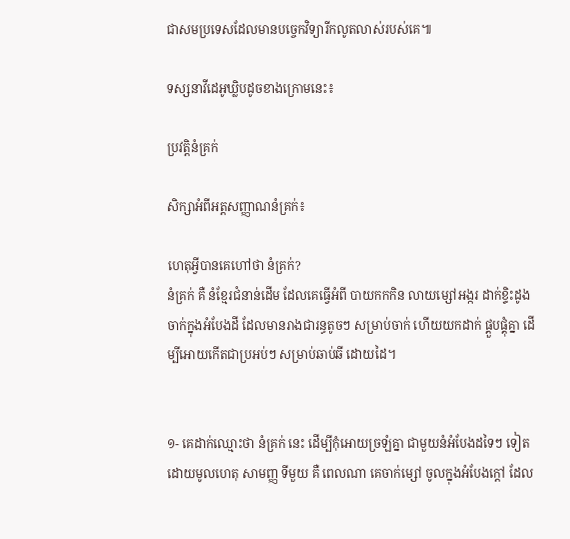ជាសមប្រទេសដែលមានបច្ចេកវិទ្យារីកលូតលាស់របស់គេ៕

ទស្សនាវីដេអូឃ្លិបដូចខាងក្រោមនេះ៖

ប្រវត្តិនំគ្រក់

សិក្សាអំពីអត្តសញ្ញាណនំគ្រក់៖

ហេតុអ្វីបានគេហៅថា នំគ្រក់?
នំគ្រក់ គឺ នំខ្មែរជំនាន់ដើម ដែលគេធ្វើអំពី បាយកកកិន លាយម្សៅអង្ករ ដាក់ខ្ទិះដូង ចាក់ក្នុងអំបែងដី ដែលមានរាងជារន្ធតូចៗ សម្រាប់ចាក់ ហើយយកដាក់ ផ្គួបផ្គុំគ្នា ដើម្បីអោយកើតជាប្រអប់ៗ សម្រាប់ឆាប់ឆី ដោយដៃ។


១- គេដាក់ឈ្មោះថា នំគ្រក់ នេះ ដើម្បីកុំអោយច្រឡំគ្នា ជាមួយនំអំបែងដទៃៗ ទៀត ដោយមូលហេតុ សាមញ្ញ ទីមួយ គឺ ពេលណា គេចាក់ម្សៅ ចូលក្នុងអំបែងក្តៅ ដែល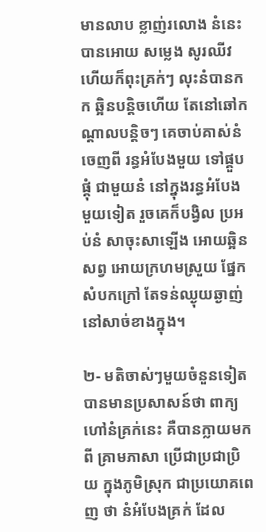មានលាប ខ្លាញ់រលោង នំនេះ បានអោយ សម្លេង សូរឈីវ ហើយក៏ពុះគ្រក់ៗ លុះនំបានកក ឆ្អិនបន្តិចហើយ តែនៅឆៅកណ្តាលបន្តិចៗ គេចាប់គាស់នំចេញពី រន្ធអំបែងមួយ ទៅផ្គួបផ្គុំ ជាមួយនំ នៅក្នុងរន្ធអំបែង មួយទៀត រួចគេក៏បង្វិល ប្រអប់នំ សាចុះសាឡើង អោយឆ្អិនសព្វ អោយក្រហមស្រួយ ផ្នែកសំបកក្រៅ តែទន់ឈ្ងុយឆ្ងាញ់ នៅសាច់ខាងក្នុង។

២- មតិចាស់ៗមួយចំនួនទៀត បានមានប្រសាសន៍ថា ពាក្យហៅនំគ្រក់នេះ គឺបានក្លាយមកពី គ្រាមភាសា ប្រើជាប្រជាប្រិយ ក្នុងភូមិស្រុក ជាប្រយោគពេញ ថា នំអំបែងគ្រក់ ដែល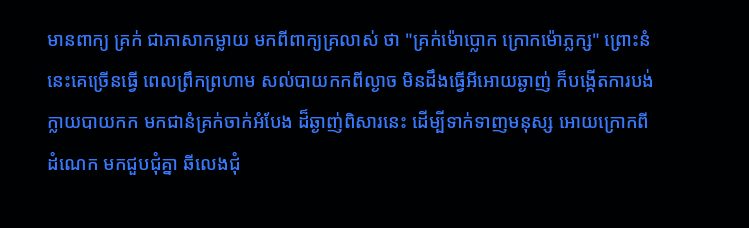មានពាក្យ គ្រក់ ជាភាសាកម្លាយ មកពីពាក្យគ្រលាស់ ថា "គ្រក់ម៉ោប្លោក ក្រោកម៉ោភ្លក្ស" ព្រោះនំនេះគេច្រើនធ្វើ ពេលព្រឹកព្រហាម សល់បាយកកពីល្ងាច មិនដឹងធ្វើអីអោយឆ្ងាញ់ ក៏បង្កើតការបង់ក្លាយបាយកក មកជានំគ្រក់ចាក់អំបែង ដ៏ឆ្ងាញ់ពិសារនេះ ដើម្បីទាក់ទាញមនុស្ស អោយក្រោកពីដំណេក មកជួបជុំគ្នា ឆីលេងជុំ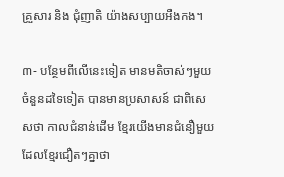គ្រួសារ និង ជុំញាតិ យ៉ាងសប្បាយអឺងកង។

៣- បន្ថែមពីលើនេះទៀត មានមតិចាស់ៗមួយចំនួនដទៃទៀត បានមានប្រសាសន៍ ជាពិសេសថា កាលជំនាន់ដើម ខ្មែរយើងមានជំនឿមួយ ដែលខ្មែរជឿតៗគ្នាថា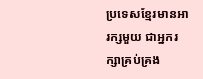ប្រទេសខ្មែរមានអារក្សមួយ ជាអ្នករក្សាគ្រប់គ្រង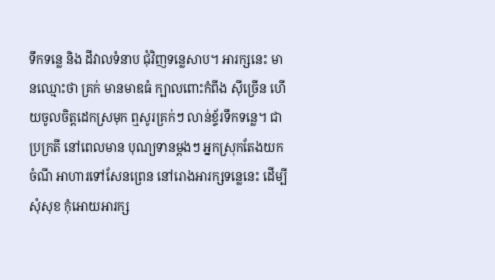ទឹកទន្លេ និង ដីវាលទំនាប ជុំវិញទន្លេសាប។ អារក្សនេះ មានឈ្មោះថា គ្រក់ មានមាឌធំ ក្បាលពោះកំពីង ស៊ីច្រើន ហើយចូលចិត្តដេកស្រមុក ឮសូរគ្រក់ៗ លាន់ខ្ទ័រទឹកទន្លេ។ ជាប្រក្រតី នៅពេលមាន បុណ្យទានម្តងៗ អ្នកស្រុកតែងយកចំណី អាហារទៅសែនព្រេន នៅរោងអារក្សទន្លេនេះ ដើម្បីសុំសុខ កុំអោយអារក្ស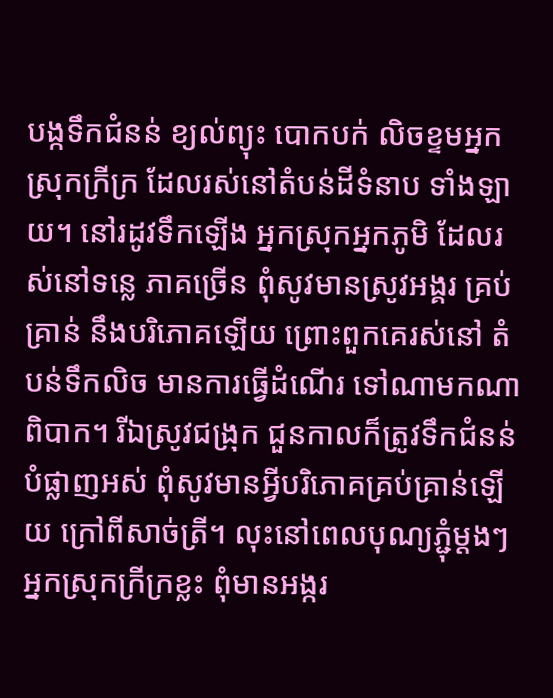បង្កទឹកជំនន់ ខ្យល់ព្យុះ បោកបក់ លិចខ្ទមអ្នកស្រុកក្រីក្រ ដែលរស់នៅតំបន់ដីទំនាប ទាំងឡាយ។ នៅរដូវទឹកឡើង អ្នកស្រុកអ្នកភូមិ ដែលរស់នៅទន្លេ ភាគច្រើន ពុំសូវមានស្រូវអង្គរ គ្រប់គ្រាន់ នឹងបរិភោគឡើយ ព្រោះពួកគេរស់នៅ តំបន់ទឹកលិច មានការធ្វើដំណើរ ទៅណាមកណាពិបាក។ រីឯស្រូវជង្រុក ជួនកាលក៏ត្រូវទឹកជំនន់ បំផ្លាញអស់ ពុំសូវមានអ្វីបរិភោគគ្រប់គ្រាន់ឡើយ ក្រៅពីសាច់ត្រី។ លុះនៅពេលបុណ្យភ្ជុំម្តងៗ អ្នកស្រុកក្រីក្រខ្លះ ពុំមានអង្ករ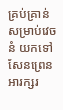គ្រប់គ្រាន់ សម្រាប់វេចនំ យកទៅសែនព្រេន អារក្សរ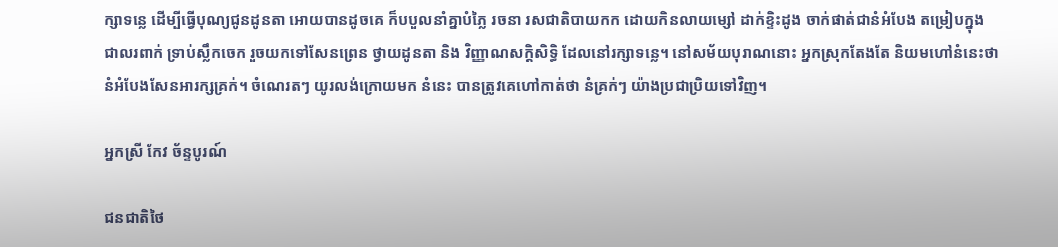ក្សាទន្លេ ដើម្បីធ្វើបុណ្យជូនដូនតា អោយបានដូចគេ ក៏បបួលនាំគ្នាបំភ្លៃ រចនា រសជាតិបាយកក ដោយកិនលាយម្សៅ ដាក់ខ្ទិះដូង ចាក់ផាត់ជានំអំបែង តម្រៀបក្នុងជាលរពាក់ ទ្រាប់ស្លឹកចេក រួចយកទៅសែនព្រេន ថ្វាយដូនតា និង វិញ្ញាណសក្តិសិទ្ធិ ដែលនៅរក្សាទន្លេ។ នៅសម័យបុរាណនោះ អ្នកស្រុកតែងតែ និយមហៅនំនេះថា នំអំបែងសែនអារក្សគ្រក់។ ចំណេរតៗ យូរលង់ក្រោយមក នំនេះ បានត្រូវគេហៅកាត់ថា នំគ្រក់ៗ យ៉ាងប្រជាប្រិយទៅវិញ។

អ្នកស្រី កែវ ច័ន្ទបូរណ៍

ជនជាតិថៃ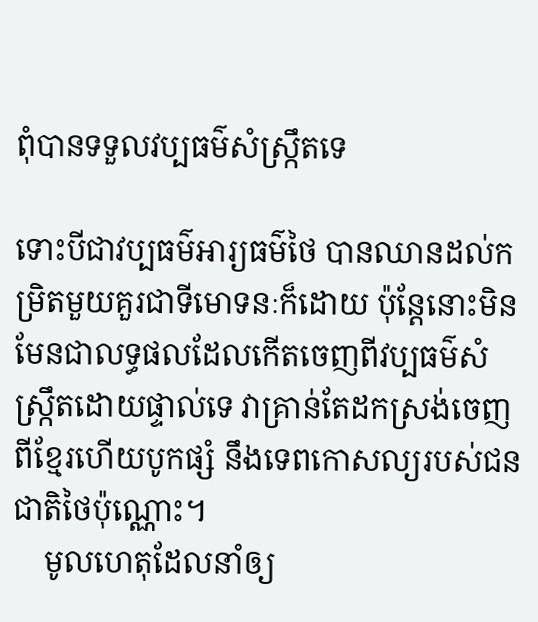ពុំបានទទួលវប្បធម៌សំស្ក្រឹតទេ

ទោះបីជាវប្បធម៌អារ្យធម៌ថៃ បានឈានដល់កម្រិតមួយគួរជាទីមោទនៈក៏ដោយ ប៉ុន្តែនោះមិនមែនជាលទ្ធផលដែលកើតចេញពីវប្បធម៌សំស្ក្រឹតដោយផ្ទាល់ទេ វាគ្រាន់តែដកស្រង់ចេញពីខ្មែរហើយបូកផ្សំ នឹងទេពកោសល្យរបស់ជនជាតិថៃប៉ុណ្ណោះ។
    មូលហេតុដែលនាំឲ្យ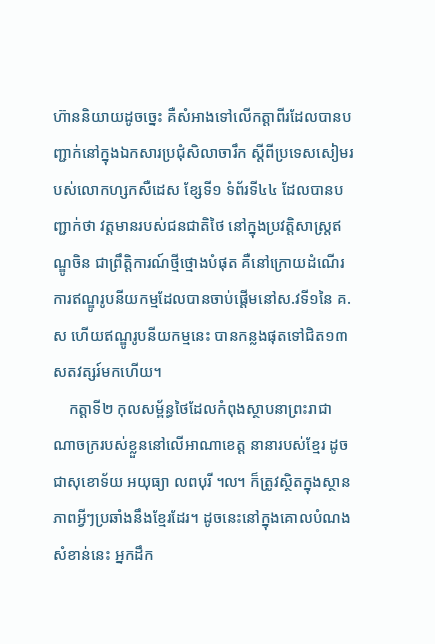ហ៊ាននិយាយដូចច្នេះ គឺសំអាងទៅលើកត្តាពីរដែលបានបញ្ជាក់នៅក្នុងឯកសារប្រជុំសិលាចារឹក ស្តីពីប្រទេសសៀមរបស់លោកហ្សកសឺដេស ខ្សែទី១ ទំព័រទី៤៤ ដែលបានបញ្ជាក់ថា វត្តមានរបស់ជនជាតិថៃ នៅក្នុងប្រវត្តិសាស្ត្រឥណ្ឌូចិន ជាព្រឹត្តិការណ៍ថ្មីថ្មោងបំផុត គឺនៅក្រោយដំណើរការឥណ្ឌូរូបនីយកម្មដែលបានចាប់ផ្តើមនៅស.វទី១នៃ គ.ស ហើយឥណ្ឌូរូបនីយកម្មនេះ បានកន្លងផុតទៅជិត១៣សតវត្សរ៍មកហើយ។
    កត្តាទី២ កុលសម្ព័ន្ធថៃដែលកំពុងស្ថាបនាព្រះរាជាណាចក្ររបស់ខ្លួននៅលើអាណាខេត្ត នានារបស់ខ្មែរ ដូចជាសុខោទ័យ អយុធ្យា លពបុរី ៘ ក៏ត្រូវស្ថិតក្នុងស្ថានភាពអ្វីៗប្រឆាំងនឹងខ្មែរដែរ។ ដូចនេះនៅក្នុងគោលបំណងសំខាន់នេះ អ្នកដឹក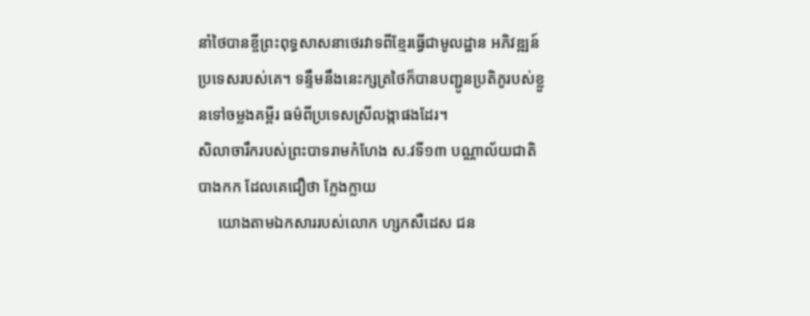នាំថៃបានខ្ចីព្រះពុទ្ធសាសនាថេរវាទពីខ្មែរធ្វើជាមូលដ្ឋាន អភិវឌ្ឍន៍ប្រទេសរបស់គេ។ ទន្ទឹមនឹងនេះក្សត្រថៃក៏បានបញ្ជូនប្រតិភូរបស់ខ្លួនទៅចម្លងគម្ពីរ ធម៌ពីប្រទេសស្រីលង្កាផងដែរ។
សិលាចារឹករបស់ព្រះបាទរាមកំហែង ស.វទី១៣ បណ្ណាល័យជាតិបាងកក ដែលគេជឿថា ក្លែងក្លាយ
     យោងតាមឯកសាររបស់លោក ហ្សកសឺដេស ជន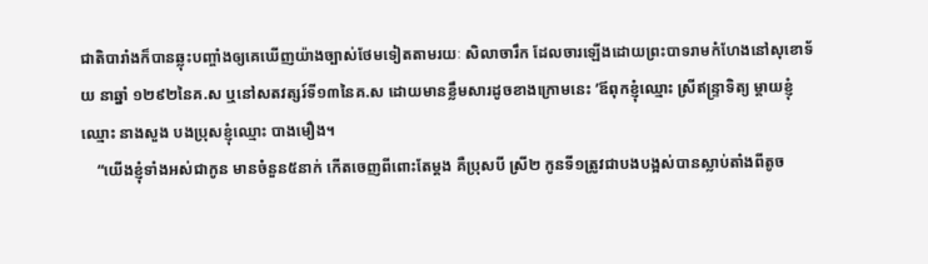ជាតិបារាំងក៏បានឆ្លុះបញ្ចាំងឲ្យគេឃើញយ៉ាងច្បាស់ថែមទៀតតាមរយៈ សិលាចារឹក ដែលចារឡើងដោយព្រះបាទរាមកំហែងនៅសុខោទ័យ នាឆ្នាំ ១២៩២នៃគ.ស ឬនៅសតវត្សរ៍ទី១៣នៃគ.ស ដោយមានខ្លឹមសារដូចខាងក្រោមនេះ ’ឪពុកខ្ញុំឈ្មោះ ស្រីឥន្ទ្រាទិត្យ ម្តាយខ្ញុំឈ្មោះ នាងសួង បងប្រុសខ្ញុំឈ្មោះ បាងមឿង។
    “យើងខ្ញុំទាំងអស់ជាកូន មានចំនួន៥នាក់ កើតចេញពីពោះតែម្តង គឺប្រុសបី ស្រី២ កូនទី១ត្រូវជាបងបង្អស់បានស្លាប់តាំងពីតូច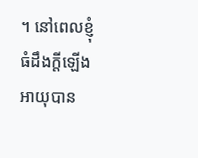។ នៅពេលខ្ញុំធំដឹងក្តីឡើង អាយុបាន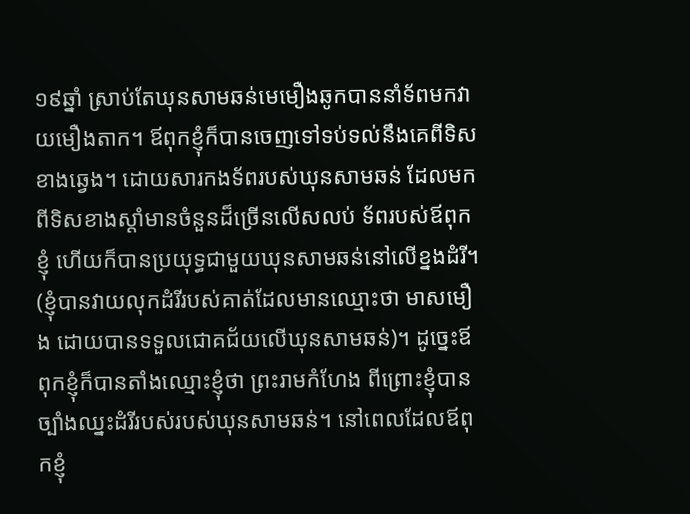១៩ឆ្នាំ ស្រាប់តែឃុនសាមឆន់មេមឿងឆូកបាននាំទ័ពមកវាយមឿងតាក។ ឪពុកខ្ញុំក៏បានចេញទៅទប់ទល់នឹងគេពីទិសខាងឆ្វេង។ ដោយសារកងទ័ពរបស់ឃុនសាមឆន់ ដែលមកពីទិសខាងស្តាំមានចំនួនដ៏ច្រើនលើសលប់ ទ័ពរបស់ឪពុកខ្ញុំ ហើយក៏បានប្រយុទ្ធជាមួយឃុនសាមឆន់នៅលើខ្នងដំរី។ (ខ្ញុំបានវាយលុកដំរីរបស់គាត់ដែលមានឈ្មោះថា មាសមឿង ដោយបានទទួលជោគជ័យលើឃុនសាមឆន់)។ ដូច្នេះឪពុកខ្ញុំក៏បានតាំងឈ្មោះខ្ញុំថា ព្រះរាមកំហែង ពីព្រោះខ្ញុំបានច្បាំងឈ្នះដំរីរបស់របស់ឃុនសាមឆន់។ នៅពេលដែលឪពុកខ្ញុំ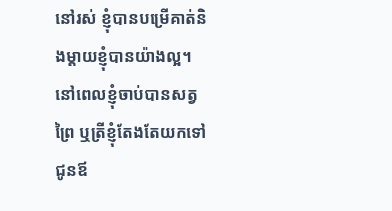នៅរស់ ខ្ញុំបានបម្រើគាត់និងម្តាយខ្ញុំបានយ៉ាងល្អ។ នៅពេលខ្ញុំចាប់បានសត្វព្រៃ ឬត្រីខ្ញុំតែងតែយកទៅជូនឪ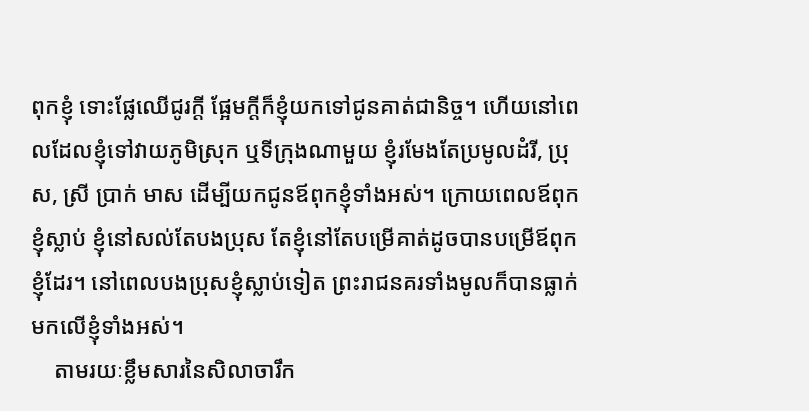ពុកខ្ញុំ ទោះផ្លែឈើជូរក្តី ផ្អែមក្តីក៏ខ្ញុំយកទៅជូនគាត់ជានិច្ច។ ហើយនៅពេលដែលខ្ញុំទៅវាយភូមិស្រុក ឬទីក្រុងណាមួយ ខ្ញុំរមែងតែប្រមូលដំរី, ប្រុស, ស្រី ប្រាក់ មាស ដើម្បីយកជូនឪពុកខ្ញុំទាំងអស់។ ក្រោយពេលឪពុកខ្ញុំស្លាប់ ខ្ញុំនៅសល់តែបងប្រុស តែខ្ញុំនៅតែបម្រើគាត់ដូចបានបម្រើឪពុកខ្ញុំដែរ។ នៅពេលបងប្រុសខ្ញុំស្លាប់ទៀត ព្រះរាជនគរទាំងមូលក៏បានធ្លាក់មកលើខ្ញុំទាំងអស់។
    តាមរយៈខ្លឹមសារនៃសិលាចារឹក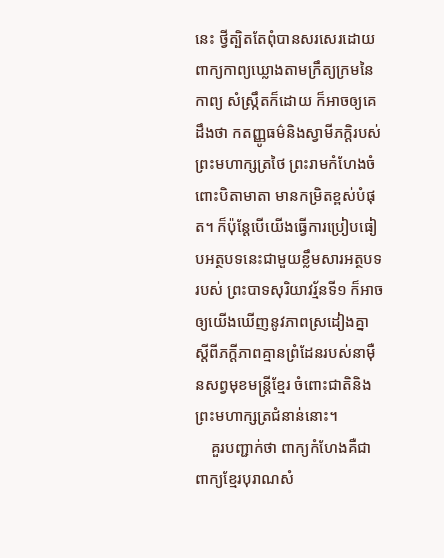នេះ ថ្វីត្បិតតែពុំបានសរសេរដោយពាក្យកាព្យឃ្លោងតាមក្រឹត្យក្រមនៃកាព្យ សំស្ក្រឹតក៏ដោយ ក៏អាចឲ្យគេដឹងថា កតញ្ញូធម៌និងស្វាមីភក្តិរបស់ព្រះមហាក្សត្រថៃ ព្រះរាមកំហែងចំពោះបិតាមាតា មានកម្រិតខ្ពស់បំផុត។ ក៏ប៉ុន្តែបើយើងធ្វើការប្រៀបធៀបអត្ថបទនេះជាមួយខ្លឹមសារអត្ថបទរបស់ ព្រះបាទសុរិយាវរ្ម័នទី១ ក៏អាចឲ្យយើងឃើញនូវភាពស្រដៀងគ្នា ស្តីពីភក្តីភាពគ្មានព្រំដែនរបស់នាម៉ឺនសព្វមុខមន្ត្រីខ្មែរ ចំពោះជាតិនិងព្រះមហាក្សត្រជំនាន់នោះ។
    គួរបញ្ជាក់ថា ពាក្យកំហែងគឺជាពាក្យខ្មែរបុរាណសំ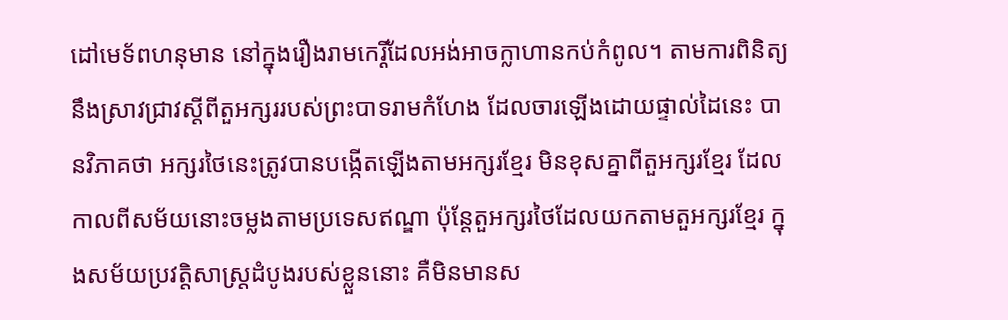ដៅមេទ័ពហនុមាន នៅក្នុងរឿងរាមកេរ្តិ៍ដែលអង់អាចក្លាហានកប់កំពូល។ តាមការពិនិត្យនឹងស្រាវជ្រាវស្តីពីតួអក្សររបស់ព្រះបាទរាមកំហែង ដែលចារឡើងដោយផ្ទាល់ដៃនេះ បានវិភាគថា អក្សរថៃនេះត្រូវបានបង្កើតឡើងតាមអក្សរខ្មែរ មិនខុសគ្នាពីតួអក្សរខ្មែរ ដែលកាលពីសម័យនោះចម្លងតាមប្រទេសឥណ្ឌា ប៉ុន្តែតួអក្សរថៃដែលយកតាមតួអក្សរខ្មែរ ក្នុងសម័យប្រវត្តិសាស្ត្រដំបូងរបស់ខ្លួននោះ គឺមិនមានស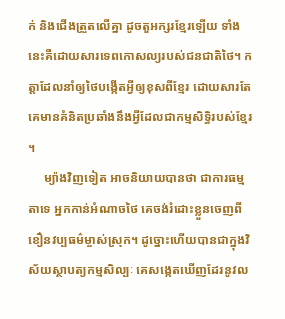ក់ និងជើងត្រួតលើគ្នា ដូចតួអក្សរខ្មែរឡើយ ទាំងនេះគឺដោយសារទេពកោសល្យរបស់ជនជាតិថៃ។ កត្តាដែលនាំឲ្យថៃបង្កើតអ្វីឲ្យខុសពីខ្មែរ ដោយសារតែគេមានគំនិតប្រឆាំងនឹងអ្វីដែលជាកម្មសិទ្ធិរបស់ខ្មែរ។
     ម្យ៉ាងវិញទៀត អាចនិយាយបានថា ជាការធម្មតាទេ អ្នកកាន់អំណាចថៃ គេចង់រំដោះខ្លួនចេញពីខឿនវប្បធម៌ម្ចាស់ស្រុក។ ដូច្នោះហើយបានជាក្នុងវិស័យស្ថាបត្យកម្មសិល្បៈ គេសង្កេតឃើញដែរនូវល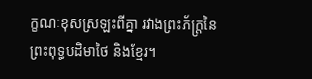ក្ខណៈខុសស្រឡះពីគ្នា រវាងព្រះភ័ក្ត្រនៃព្រះពុទ្ធបដិមាថៃ និងខ្មែរ។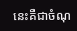នេះគឺជាចំណុ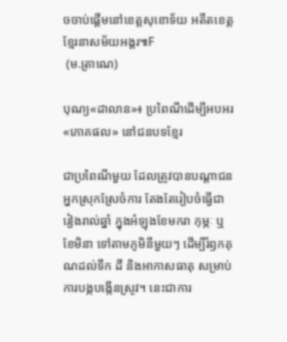ចចាប់ផ្តើមនៅខេត្តសុខោទ័យ អតីតខេត្តខ្មែរនាសម័យអង្គរ៕F
 (ម.ត្រាណេ)

បុណ្យ«ដាលាន»៖ ប្រពៃណីដើម្បីអបអរ«ភោគផល» នៅជនបទខ្មែរ

ជាប្រពៃណីមួយ ដែលត្រូវបានបណ្ដាជនអ្នកស្រុកស្រែចំការ តែងតែរៀបចំធ្វើជារៀងរាល់ឆ្នាំ ក្នុងអំឡុងខែមករា កុម្ភៈ ឬខែមិនា ទៅតាមភូមិនីមួយៗ ដើម្បីរំឭកគុណដល់ទឹក ដី និងអាកាសធាតុ សម្រាប់ការបង្កបង្កើនស្រូវ។ នេះជាការ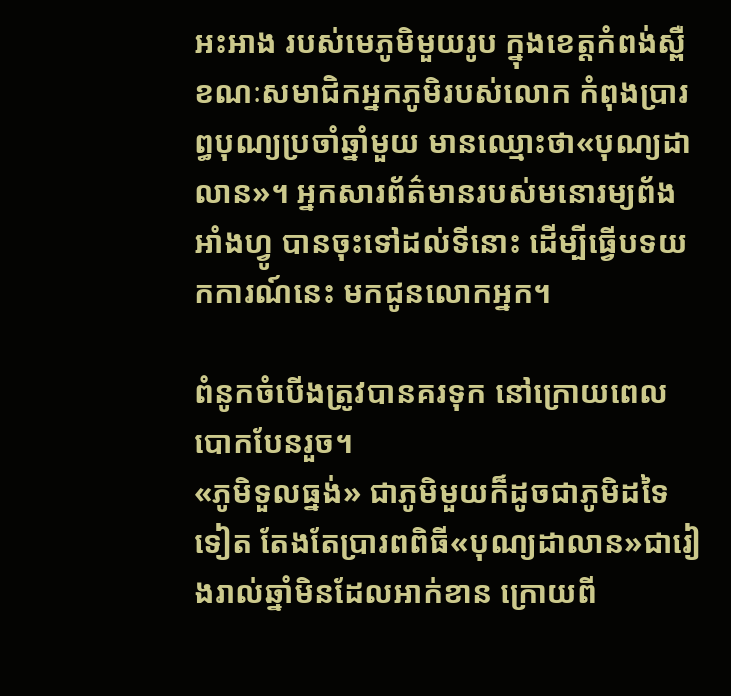អះអាង របស់មេភូមិមួយរូប ក្នុងខេត្តកំពង់ស្ពឺ ខណៈសមាជិកអ្នកភូមិរបស់លោក កំពុងប្រារព្ធបុណ្យប្រចាំឆ្នាំមួយ មានឈ្មោះថា«បុណ្យដាលាន»។ អ្នកសារព័ត៌មានរបស់មនោរម្យព័ងអាំងហ្វូ បានចុះទៅដល់ទីនោះ ដើម្បីធ្វើបទយកការណ៍នេះ មកជូនលោកអ្នក។

ពំនូកចំបើងត្រូវបានគរទុក នៅក្រោយពេលបោកបែនរួច។
«ភូមិទួលធ្នង់» ជាភូមិមួយក៏ដូចជាភូមិដទៃទៀត តែងតែប្រារពពិធី«បុណ្យដាលាន»ជារៀងរាល់ឆ្នាំមិនដែលអាក់ខាន ក្រោយពី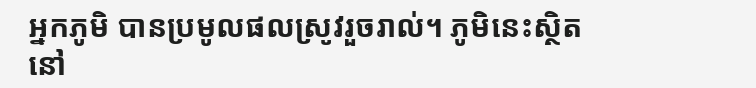អ្នកភូមិ បានប្រមូលផលស្រូវរួចរាល់។ ភូមិនេះស្ថិតនៅ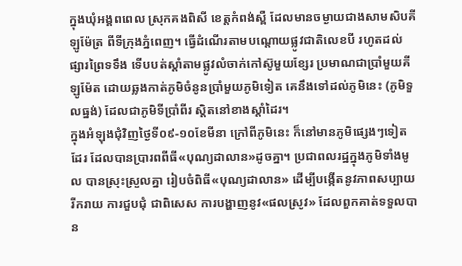ក្នុងឃុំអង្គពពេល ស្រុកគងពិសី ខេត្តកំពង់ស្ពឺ ដែលមានចម្ងាយជាងសាមសិបគីឡូម៉ែត្រ ពីទីក្រុងភ្នំពេញ។ ធ្វើដំណើរតាមបណ្តោយផ្លូវជាតិលេខបី រហូតដល់ផ្សារព្រៃទទឹង ទើបបត់ស្តាំតាមផ្លូវលំចាក់កៅស៊ូមួយខ្សែរ ប្រមាណជាប្រាំមួយគីឡូម៉ែត ដោយឆ្លងកាត់ភូមិចំនូនប្រាំមួយភូមិទៀត គេនឹងទៅដល់ភូមិនេះ (ភូមិទួលធ្នង់) ដែលជាភូមិទីប្រាំពីរ ស្តិតនៅខាងស្តាំដៃរ។
ក្នុងអំឡុងជុំវិញថ្ងៃទី០៩-១០ខែមីនា ក្រៅពីភូមិនេះ ក៏នៅមានភូមិផ្សេងៗទៀតដែរ ដែលបានប្រារពពីធី«បុណ្យដាលាន»ដូចគ្នា។ ប្រជាពលរដ្ឋក្នុងភូមិទាំងមូល បានស្រុះស្រួលគ្នា រៀបចំពិធី«បុណ្យដាលាន» ដើម្បីបង្កើតនូវភាពសប្បាយរីករាយ ការជួបជុំ ជាពិសេស ការបង្ហាញនូវ«ផលស្រូវ» ដែលពួកគាត់ទទួលបាន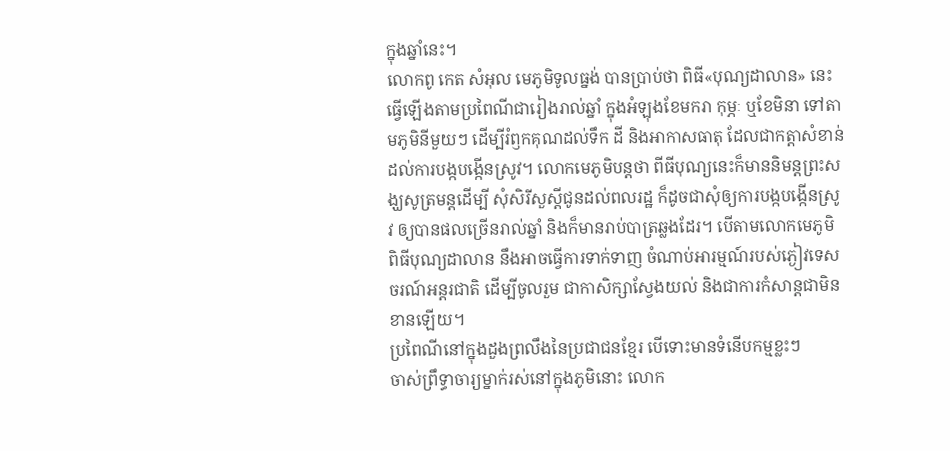ក្នុងឆ្នាំនេះ។
លោកពូ កេត សំអុល មេភូមិទូលធ្នង់ បានប្រាប់ថា ពិធី«បុណ្យដាលាន» នេះធ្វើឡើងតាមប្រពៃណីជារៀងរាល់ឆ្នាំ ក្នុងអំឡុងខែមករា កុម្ភៈ ឬខែមិនា ទៅតាមភូមិនីមួយៗ ដើម្បីរំឭកគុណដល់ទឹក ដី និងអាកាសធាតុ ដែលជាកត្តាសំខាន់ដល់ការបង្កបង្កើនស្រូវ។ លោកមេភូមិបន្តថា ពីធីបុណ្យនេះក៏មាននិមន្តព្រះសង្ឃសូត្រមន្តដើម្បី សុំសិរីសួស្ដីជូនដល់ពលរដ្ឋ ក៏ដូចជាសុំឲ្យការបង្កបង្កើនស្រូវ ឲ្យបានផលច្រើនរាល់ឆ្នាំ និងក៏មានរាប់បាត្រឆ្លងដែរ។ បើតាមលោកមេភូមិ ពិធីបុណ្យដាលាន នឹងអាចធ្វើការទាក់ទាញ ចំណាប់អារម្មណ៍របស់ភ្ងៀវទេសចរណ៍អន្តរជាតិ ដើម្បីចូលរួម ជាកាសិក្សាស្វែងយល់ និងជាការកំសាន្តជាមិនខានឡើយ។
ប្រពៃណីនៅក្នុងដួងព្រលឹងនៃប្រជាជនខ្មែរ បើទោះមានទំនើបកម្មខ្លះៗ
ចាស់ព្រឹទ្ធាចារ្យម្នាក់រស់នៅក្នុងភូមិនោះ លោក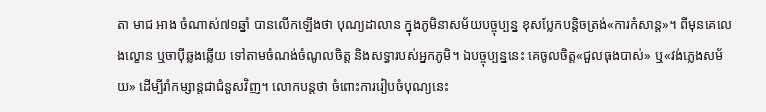តា មាជ អាង ចំណាស់៧១ឆ្នាំ បានលើកឡើងថា បុណ្យដាលាន ក្នុងភូមិនាសម័យបច្ចុប្បន្ន ខុសប្លែកបន្តិចត្រង់«ការកំសាន្ត»។ ពីមុនគេលេងល្ខោន ឬចាប៉ីឆ្លងឆ្លើយ ទៅតាមចំណង់ចំណូលចិត្ត និងសទ្ធារបស់អ្នកភូមិ។ ឯបច្ចុប្បន្ននេះ គេចូលចិត្ត«ជួលធុងបាស់» ឬ«វង់ភ្លេងសម័យ» ដើម្បីរាំកម្សាន្តជាជំនួសវិញ។ លោកបន្តថា ចំពោះការរៀបចំបុណ្យនេះ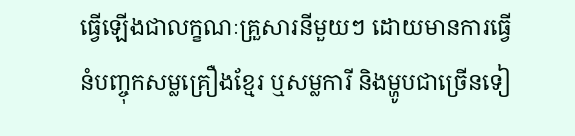ធ្វើឡើងជាលក្ខណៈគ្រួសារនីមួយៗ ដោយមានការធ្វើនំបញ្ចុកសម្លគ្រឿងខ្មែរ ឬសម្លការី និងម្ហូបជាច្រើនទៀ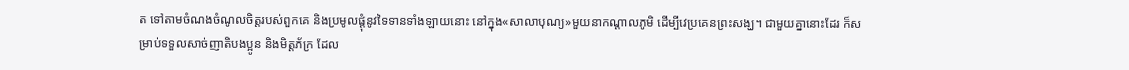ត ទៅតាមចំណងចំណូលចិត្តរបស់ពួកគេ និងប្រមូលផ្តុំនូវទៃទានទាំងឡាយនោះ នៅក្នុង«សាលាបុណ្យ»មួយនាកណ្តាលភូមិ ដើម្បីវេប្រគេនព្រះសង្ឃ។ ជាមួយគ្នានោះដែរ ក៏សម្រាប់ទទួលសាច់ញាតិបងប្អូន និងមិត្តភ័ក្រ ដែល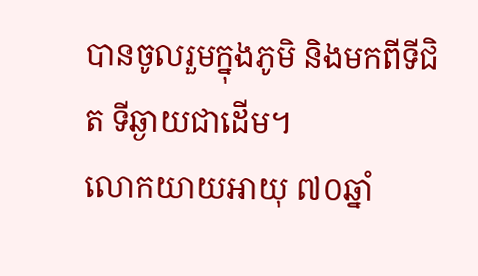បានចូលរួមក្នុងភូមិ និងមកពីទីជិត ទីឆ្ងាយជាដើម។
លោកយាយអាយុ ៧០ឆ្នាំ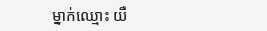ម្នាក់ឈ្មោះ យឺ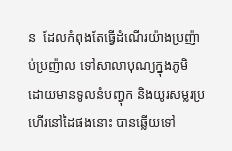ន  ដែលកំពុងតែធ្វើដំណើរយ៉ាងប្រញ៉ាប់ប្រញ៉ាល ទៅសាលាបុណ្យក្នុងភូមិ ដោយមានទូលនំបញ្វុក និងយូរសម្លរប្រហើរនៅដៃផងនោះ បានឆ្លើយទៅ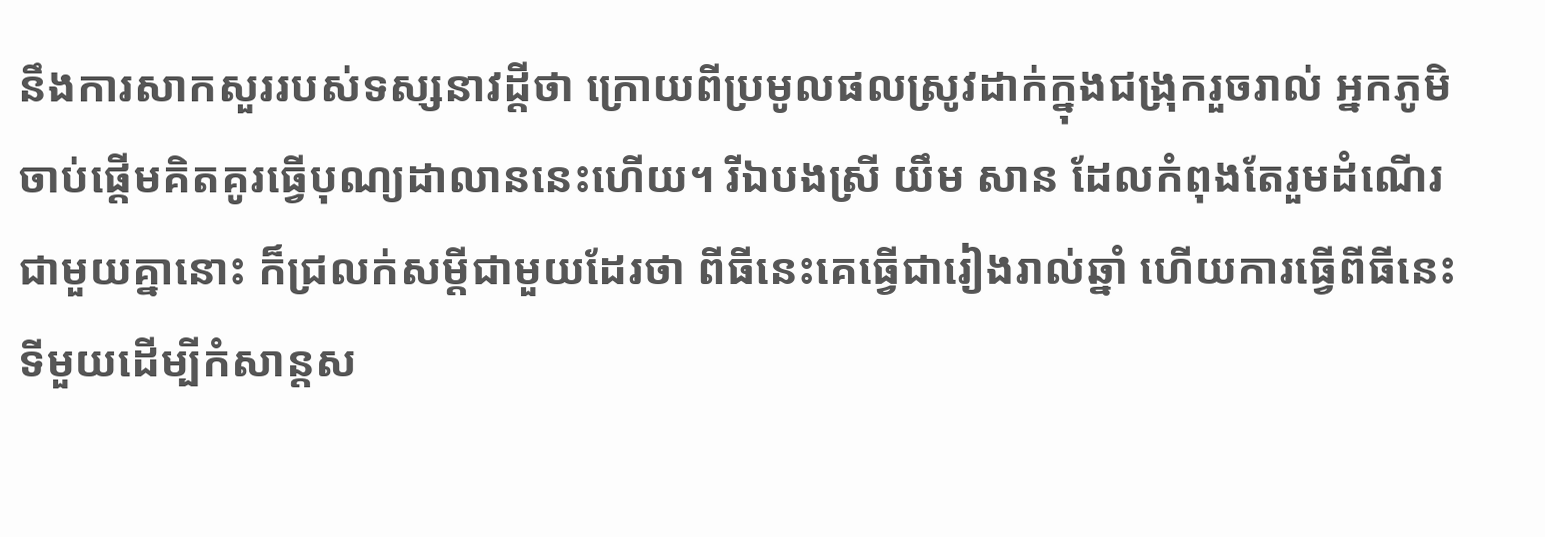នឹងការសាកសួររបស់ទស្សនាវដ្តីថា ក្រោយពីប្រមូលផលស្រូវដាក់ក្នុងជង្រុករួចរាល់ អ្នកភូមិ ចាប់ផ្តើមគិតគូរធ្វើបុណ្យដាលាននេះហើយ។ រីឯបងស្រី យឹម សាន ដែលកំពុងតែរួមដំណើរជាមួយគ្នានោះ ក៏ជ្រលក់សម្ដីជាមួយដែរថា ពីធីនេះគេធ្វើជារៀងរាល់ឆ្នាំ ហើយការធ្វើពីធីនេះ ទីមួយដើម្បីកំសាន្តស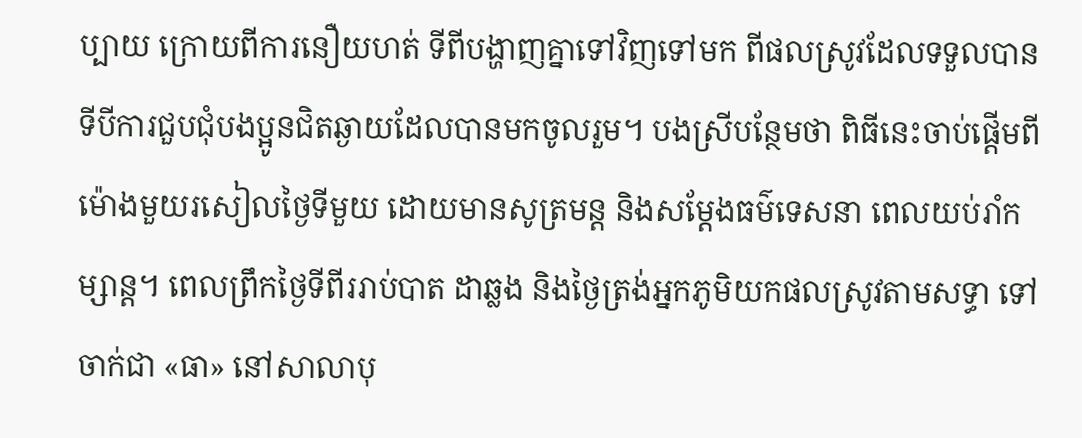ប្បាយ ក្រោយពីការនឿយហត់ ទីពីបង្ហាញគ្នាទៅវិញទៅមក ពីផលស្រូវដែលទទួលបាន ទីបីការជួបជុំបងប្អូនជិតឆ្ងាយដែលបានមកចូលរួម។ បងស្រីបន្ថែមថា ពិធីនេះចាប់ផ្តើមពីម៉ោងមួយរសៀលថ្ងៃទីមួយ ដោយមានសូត្រមន្ត និងសម្តែងធម៌ទេសនា ពេលយប់រាំកម្សាន្ត។ ពេលព្រឹកថ្ងៃទីពីររាប់បាត ដាឆ្លង និងថ្ងៃត្រង់អ្នកភូមិយកផលស្រូវតាមសទ្ធា ទៅចាក់ជា «ធា» នៅសាលាបុ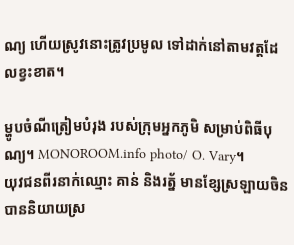ណ្យ ហើយស្រូវនោះត្រូវប្រមូល ទៅដាក់នៅតាមវត្តដែលខ្វះខាត។

ម្ហូបចំណីត្រៀមបំរុង របស់ក្រុមអ្នកភូមិ សម្រាប់ពិធីបុណ្យ។ MONOROOM.info photo/ O. Vary។
យុវជនពីរនាក់ឈ្មោះ គាន់ និងរត្ន័ មានខ្សែស្រឡាយចិន បាននិយាយស្រ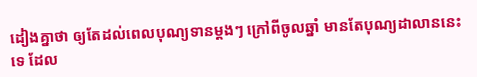ដៀងគ្នាថា ឲ្យតែដល់ពេលបុណ្យទានម្តងៗ ក្រៅពីចូលឆ្នាំ មានតែបុណ្យដាលាននេះទេ ដែល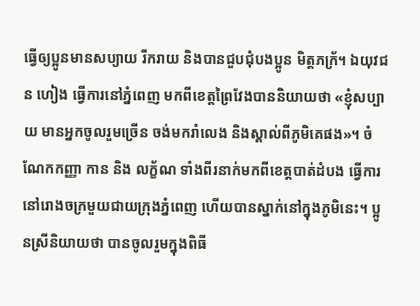ធ្វើឲ្យប្អូនមានសប្យាយ រីករាយ និងបានជួបជុំបងប្អូន មិត្តភក្រ័។ ឯយុវជន ហៀង ធ្វើការនៅភ្នំពេញ មកពីខេត្តព្រៃវែងបាននិយាយថា «ខ្ញុំសប្បាយ មានអ្នកចូលរួមច្រើន ចង់មករាំលេង និងស្គាល់ពីភូមិគេផង»។ ចំណែកកញ្ញា កាន និង លក្ខ័ណ ទាំងពីរនាក់មកពីខេត្តបាត់ដំបង ធ្វើការនៅរោងចក្រមួយជាយក្រុងភ្នំពេញ ហើយបានស្នាក់នៅក្នុងភូមិនេះ។ ប្អូនស្រីនិយាយថា បានចូលរួមក្នុងពិធី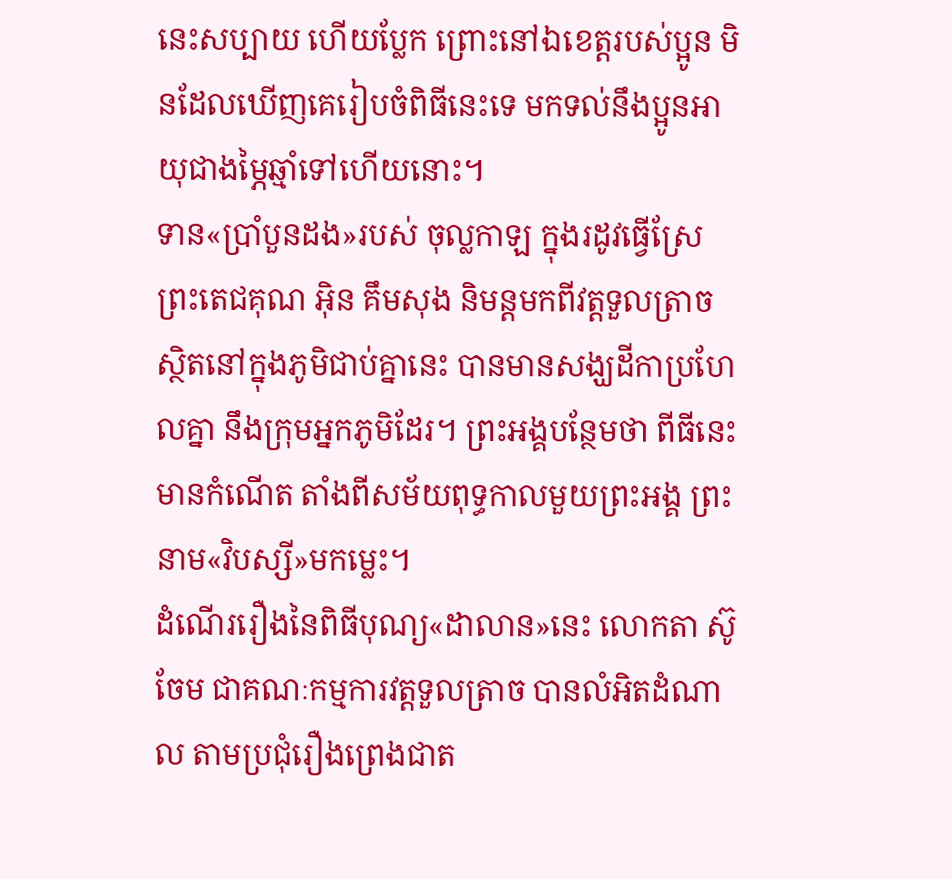នេះសប្បាយ ហើយប្លែក ព្រោះនៅឯខេត្តរបស់ប្អូន មិនដែលឃើញគេរៀបចំពិធីនេះទេ មកទល់នឹងប្អូនអាយុជាងម្ភៃឆ្មាំទៅហើយនោះ។
ទាន«ប្រាំបួនដង»របស់ ចុល្លកាឡ ក្នុងរដូវធ្វើស្រែ
ព្រះតេជគុណ អ៊ិន គឹមសុង និមន្តមកពីវត្តទួលត្រាច ស្ថិតនៅក្នុងភូមិជាប់គ្នានេះ បានមានសង្ឃដីកាប្រហែលគ្នា នឹងក្រុមអ្នកភូមិដែរ។ ព្រះអង្គបន្ថែមថា ពីធីនេះមានកំណើត តាំងពីសម័យពុទ្ធកាលមួយព្រះអង្គ ព្រះនាម«វិបស្សី»មកម្លេះ។
ដំណើររឿងនៃពិធីបុណ្យ«ដាលាន»នេះ លោកតា ស៊ូ ចែម ជាគណៈកម្មការវត្តទួលត្រាច បានលំអិតដំណាល តាមប្រជុំរឿងព្រេងជាត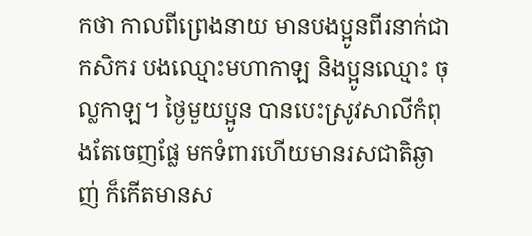កថា កាលពីព្រេងនាយ មានបងប្អូនពីរនាក់ជាកសិករ បងឈ្មោះមហាកាឡ និងប្អូនឈ្មោះ ចុល្លកាឡ។ ថ្ងៃមួយប្អូន បានបេះស្រូវសាលីកំពុងតែចេញផ្លែ មកទំពារហើយមានរសជាតិឆ្ងាញ់ ក៏កើតមានស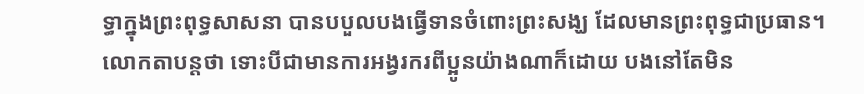ទ្ធាក្នុងព្រះពុទ្ធសាសនា បានបបួលបងធ្វើទានចំពោះព្រះសង្ឃ ដែលមានព្រះពុទ្ធជាប្រធាន។
លោកតាបន្តថា ទោះបីជាមានការអង្វរករពីប្អូនយ៉ាងណាក៏ដោយ បងនៅតែមិន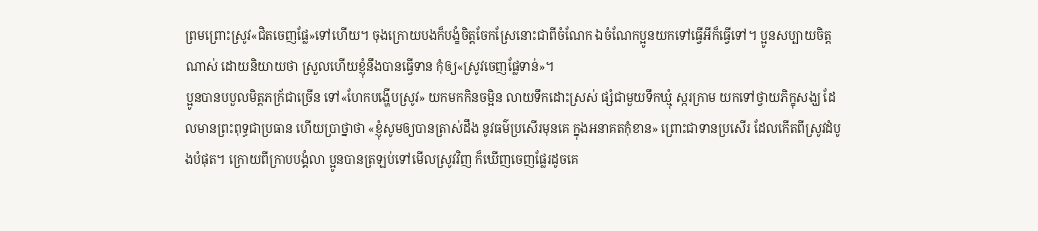ព្រមព្រោះស្រូវ«ជិតចេញផ្លែ»ទៅហើយ។ ចុងក្រោយបងក៏បង្ខំចិត្តចែកស្រែនោះជាពីចំណែក ឯចំណែកប្អូនយកទៅធ្វើអីក៏ធ្វើទៅ។ ប្អូនសប្បាយចិត្តណាស់ ដោយនិយាយថា ស្រួលហើយខ្ញុំនឹងបានធ្វើទាន កុំឲ្យ«ស្រូវចេញផ្លែទាន់»។
ប្អូនបានបបួលមិត្តភក្រ័ជាច្រើន ទៅ«ហែកបង្ហើបស្រូវ» យកមកកិនចម្អិន លាយទឹកដោះស្រស់ ផ្សំជាមួយទឹកឃ្មុំ ស្ករក្រាម យកទៅថ្វាយភិក្ខុសង្ឃ ដែលមានព្រះពុទ្ធជាប្រធាន ហើយប្រាថ្នាថា «ខ្ញុំសូមឲ្យបានត្រាស់ដឹង នូវធម៌ប្រសើរមុនគេ ក្នុងអនាគតកុំខាន» ព្រោះជាទានប្រសើរ ដែលកើតពីស្រូវដំបូងបំផុត។ ក្រោយពីក្រាបបង្គំលា ប្អូនបានត្រឡប់ទៅមើលស្រូវវិញ ក៏ឃើញចេញផ្លែរដូចគេ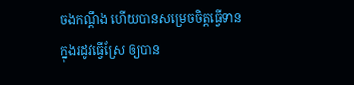ចងកណ្តឹង ហើយបានសម្រេចចិត្តធ្វើទានក្នុងរដូវធ្វើស្រែ ឲ្យបាន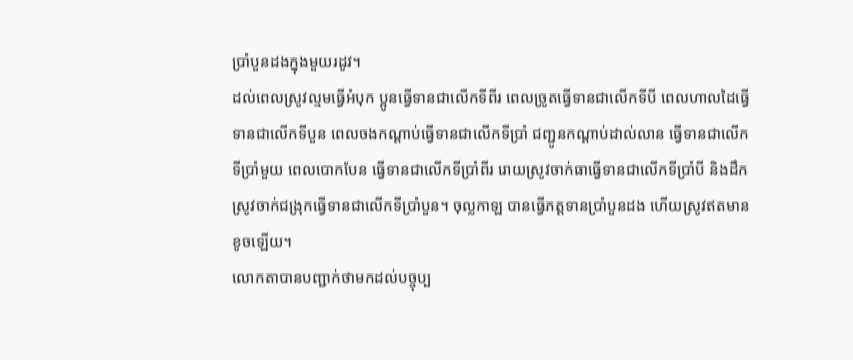ប្រាំបួនដងក្នុងមួយរដូវ។
ដល់ពេលស្រូវល្មមធ្វើអំបុក ប្អូនធ្វើទានជាលើកទីពីរ ពេលច្រូតធ្វើទានជាលើកទីបី ពេលហាលដៃធ្វើទានជាលើកទីបួន ពេលចងកណ្តាប់ធ្វើទានជាលើកទីប្រាំ ជញ្ជូនកណ្តាប់ដាល់លាន ធ្វើទានជាលើកទីប្រាំមួយ ពេលបោកបែន ធ្វើទានជាលើកទីប្រាំពីរ រោយស្រូវចាក់ធាធ្វើទានជាលើកទីប្រាំបី និងដឹកស្រូវចាក់ជង្រុកធ្វើទានជាលើកទីប្រាំបួន។ ចុល្លកាឡ បានធ្វើភត្តទានប្រាំបួនដង ហើយស្រូវឥតមានខូចឡើយ។
លោកតាបានបញ្ជាក់ថាមកដល់បច្ចុប្ប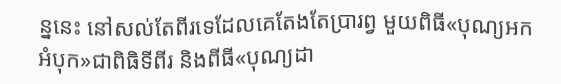ន្ននេះ នៅសល់តែពីរទេដែលគេតែងតែប្រារព្វ មួយពិធី«បុណ្យអកអំបុក»ជាពិធិទីពីរ និងពីធី«បុណ្យដា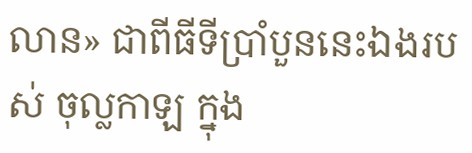លាន» ជាពីធីទីប្រាំបួននេះឯងរបស់ ចុល្លកាឡ ក្នុង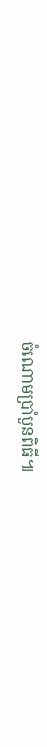ចំណោមប្រាំបួនពិធី៕